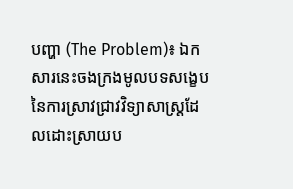បញ្ហា (The Problem)៖ ឯកសារនេះចងក្រងមូលបទសង្ខេបនៃការស្រាវជ្រាវវិទ្យាសាស្ត្រដែលដោះស្រាយប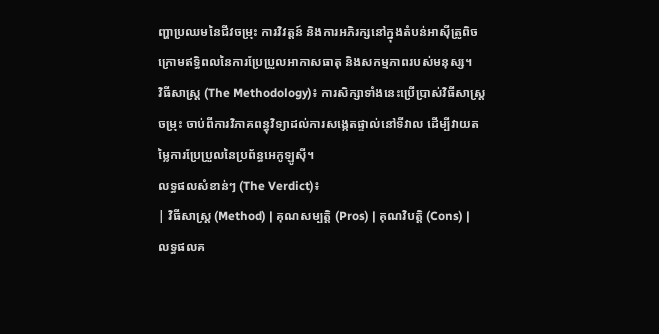ញ្ហាប្រឈមនៃជីវចម្រុះ ការវិវត្តន៍ និងការអភិរក្សនៅក្នុងតំបន់អាស៊ីត្រូពិច ក្រោមឥទ្ធិពលនៃការប្រែប្រួលអាកាសធាតុ និងសកម្មភាពរបស់មនុស្ស។
វិធីសាស្ត្រ (The Methodology)៖ ការសិក្សាទាំងនេះប្រើប្រាស់វិធីសាស្ត្រចម្រុះ ចាប់ពីការវិភាគពន្ធុវិទ្យាដល់ការសង្កេតផ្ទាល់នៅទីវាល ដើម្បីវាយតម្លៃការប្រែប្រួលនៃប្រព័ន្ធអេកូឡូស៊ី។
លទ្ធផលសំខាន់ៗ (The Verdict)៖
| វិធីសាស្ត្រ (Method) | គុណសម្បត្តិ (Pros) | គុណវិបត្តិ (Cons) | លទ្ធផលគ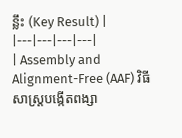ន្លឹះ (Key Result) |
|---|---|---|---|
| Assembly and Alignment-Free (AAF) វិធីសាស្ត្របង្កើតពង្សា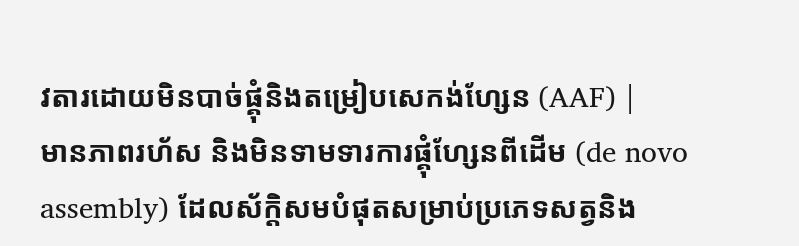វតារដោយមិនបាច់ផ្គុំនិងតម្រៀបសេកង់ហ្សែន (AAF) |
មានភាពរហ័ស និងមិនទាមទារការផ្គុំហ្សែនពីដើម (de novo assembly) ដែលស័ក្តិសមបំផុតសម្រាប់ប្រភេទសត្វនិង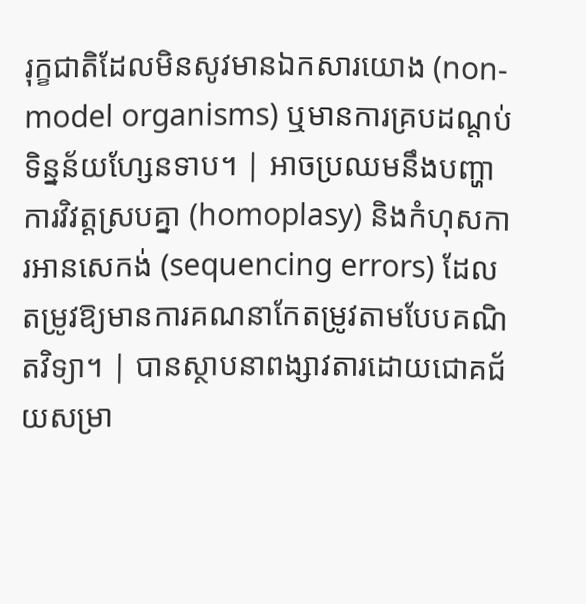រុក្ខជាតិដែលមិនសូវមានឯកសារយោង (non-model organisms) ឬមានការគ្របដណ្តប់ទិន្នន័យហ្សែនទាប។ | អាចប្រឈមនឹងបញ្ហាការវិវត្តស្របគ្នា (homoplasy) និងកំហុសការអានសេកង់ (sequencing errors) ដែលតម្រូវឱ្យមានការគណនាកែតម្រូវតាមបែបគណិតវិទ្យា។ | បានស្ថាបនាពង្សាវតារដោយជោគជ័យសម្រា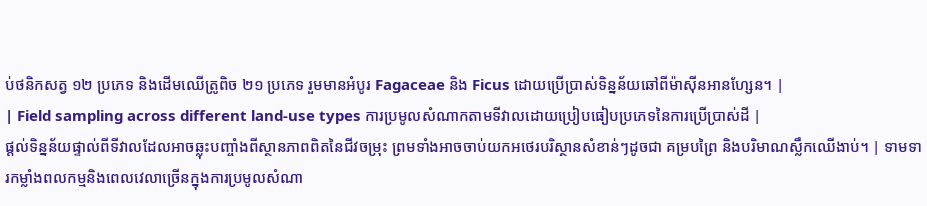ប់ថនិកសត្វ ១២ ប្រភេទ និងដើមឈើត្រូពិច ២១ ប្រភេទ រួមមានអំបូរ Fagaceae និង Ficus ដោយប្រើប្រាស់ទិន្នន័យឆៅពីម៉ាស៊ីនអានហ្សែន។ |
| Field sampling across different land-use types ការប្រមូលសំណាកតាមទីវាលដោយប្រៀបធៀបប្រភេទនៃការប្រើប្រាស់ដី |
ផ្តល់ទិន្នន័យផ្ទាល់ពីទីវាលដែលអាចឆ្លុះបញ្ចាំងពីស្ថានភាពពិតនៃជីវចម្រុះ ព្រមទាំងអាចចាប់យកអថេរបរិស្ថានសំខាន់ៗដូចជា គម្របព្រៃ និងបរិមាណស្លឹកឈើងាប់។ | ទាមទារកម្លាំងពលកម្មនិងពេលវេលាច្រើនក្នុងការប្រមូលសំណា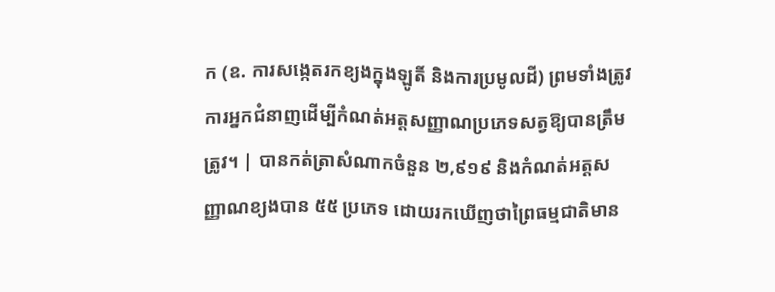ក (ឧ. ការសង្កេតរកខ្យងក្នុងឡូតិ៍ និងការប្រមូលដី) ព្រមទាំងត្រូវការអ្នកជំនាញដើម្បីកំណត់អត្តសញ្ញាណប្រភេទសត្វឱ្យបានត្រឹមត្រូវ។ | បានកត់ត្រាសំណាកចំនួន ២,៩១៩ និងកំណត់អត្តសញ្ញាណខ្យងបាន ៥៥ ប្រភេទ ដោយរកឃើញថាព្រៃធម្មជាតិមាន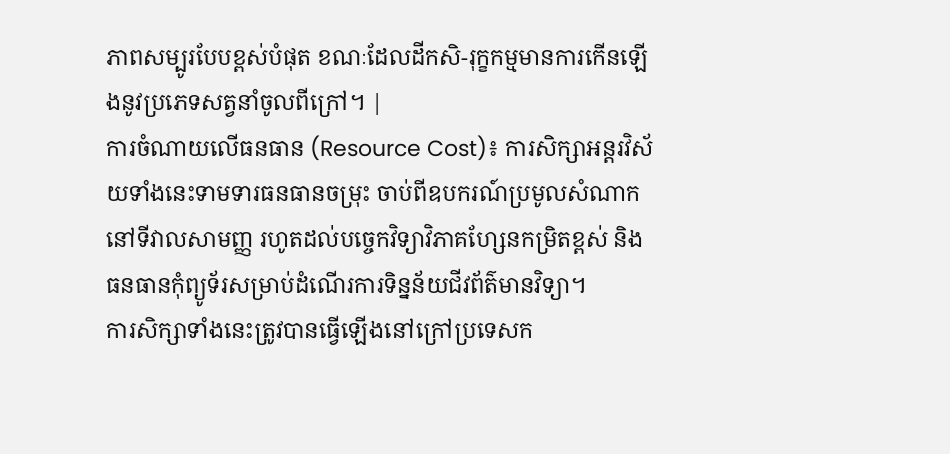ភាពសម្បូរបែបខ្ពស់បំផុត ខណៈដែលដីកសិ-រុក្ខកម្មមានការកើនឡើងនូវប្រភេទសត្វនាំចូលពីក្រៅ។ |
ការចំណាយលើធនធាន (Resource Cost)៖ ការសិក្សាអន្តរវិស័យទាំងនេះទាមទារធនធានចម្រុះ ចាប់ពីឧបករណ៍ប្រមូលសំណាកនៅទីវាលសាមញ្ញ រហូតដល់បច្ចេកវិទ្យាវិភាគហ្សែនកម្រិតខ្ពស់ និងធនធានកុំព្យូទ័រសម្រាប់ដំណើរការទិន្នន័យជីវព័ត៌មានវិទ្យា។
ការសិក្សាទាំងនេះត្រូវបានធ្វើឡើងនៅក្រៅប្រទេសក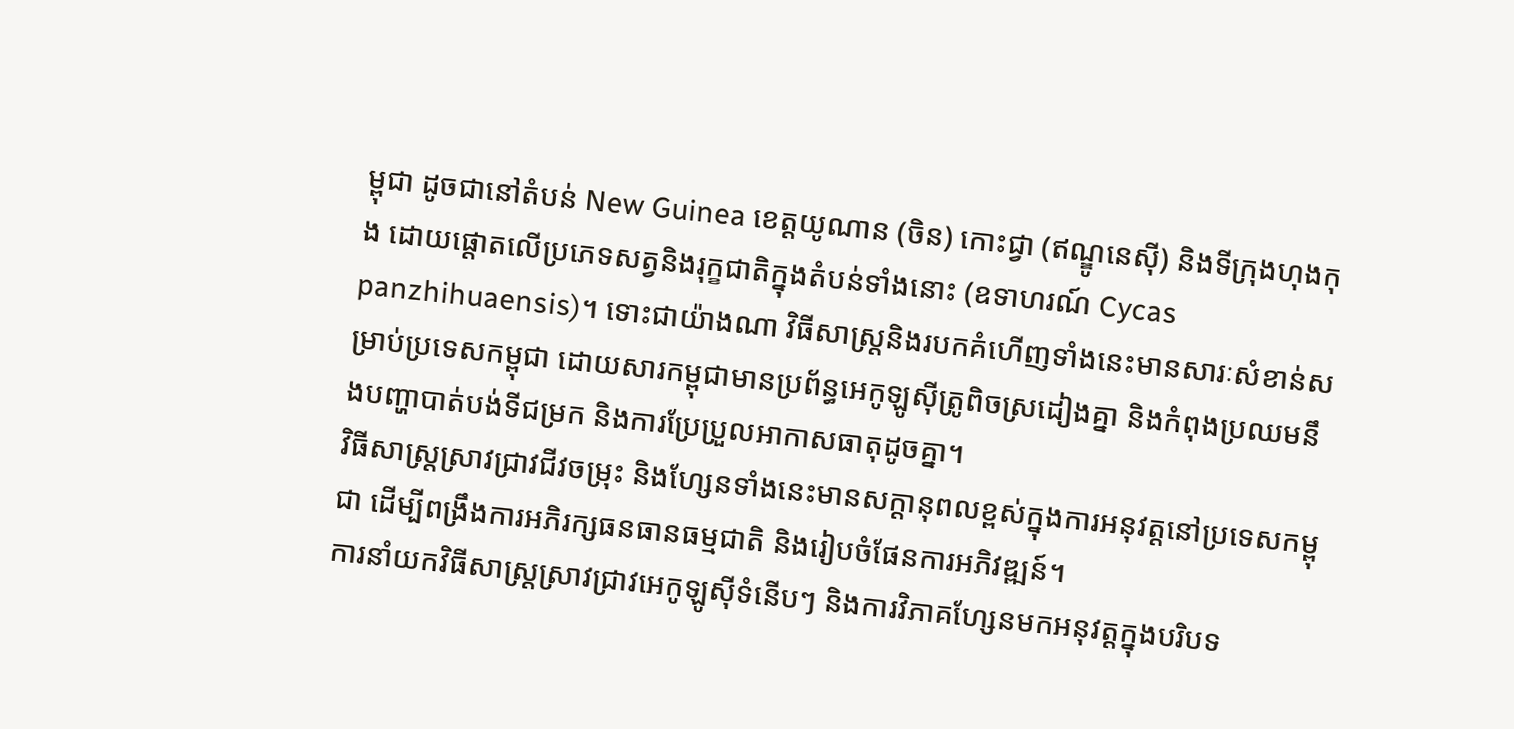ម្ពុជា ដូចជានៅតំបន់ New Guinea ខេត្តយូណាន (ចិន) កោះជ្វា (ឥណ្ឌូនេស៊ី) និងទីក្រុងហុងកុង ដោយផ្តោតលើប្រភេទសត្វនិងរុក្ខជាតិក្នុងតំបន់ទាំងនោះ (ឧទាហរណ៍ Cycas panzhihuaensis)។ ទោះជាយ៉ាងណា វិធីសាស្ត្រនិងរបកគំហើញទាំងនេះមានសារៈសំខាន់សម្រាប់ប្រទេសកម្ពុជា ដោយសារកម្ពុជាមានប្រព័ន្ធអេកូឡូស៊ីត្រូពិចស្រដៀងគ្នា និងកំពុងប្រឈមនឹងបញ្ហាបាត់បង់ទីជម្រក និងការប្រែប្រួលអាកាសធាតុដូចគ្នា។
វិធីសាស្ត្រស្រាវជ្រាវជីវចម្រុះ និងហ្សែនទាំងនេះមានសក្តានុពលខ្ពស់ក្នុងការអនុវត្តនៅប្រទេសកម្ពុជា ដើម្បីពង្រឹងការអភិរក្សធនធានធម្មជាតិ និងរៀបចំផែនការអភិវឌ្ឍន៍។
ការនាំយកវិធីសាស្ត្រស្រាវជ្រាវអេកូឡូស៊ីទំនើបៗ និងការវិភាគហ្សែនមកអនុវត្តក្នុងបរិបទ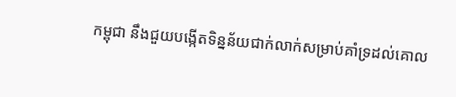កម្ពុជា នឹងជួយបង្កើតទិន្នន័យជាក់លាក់សម្រាប់គាំទ្រដល់គោល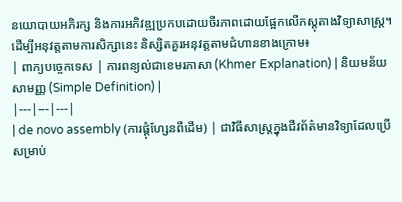នយោបាយអភិរក្ស និងការអភិវឌ្ឍប្រកបដោយចីរភាពដោយផ្អែកលើភស្តុតាងវិទ្យាសាស្ត្រ។
ដើម្បីអនុវត្តតាមការសិក្សានេះ និស្សិតគួរអនុវត្តតាមជំហានខាងក្រោម៖
| ពាក្យបច្ចេកទេស | ការពន្យល់ជាខេមរភាសា (Khmer Explanation) | និយមន័យសាមញ្ញ (Simple Definition) |
|---|---|---|
| de novo assembly (ការផ្គុំហ្សែនពីដើម) | ជាវិធីសាស្ត្រក្នុងជីវព័ត៌មានវិទ្យាដែលប្រើសម្រាប់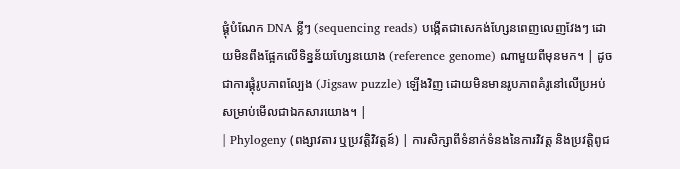ផ្គុំបំណែក DNA ខ្លីៗ (sequencing reads) បង្កើតជាសេកង់ហ្សែនពេញលេញវែងៗ ដោយមិនពឹងផ្អែកលើទិន្នន័យហ្សែនយោង (reference genome) ណាមួយពីមុនមក។ | ដូចជាការផ្គុំរូបភាពល្បែង (Jigsaw puzzle) ឡើងវិញ ដោយមិនមានរូបភាពគំរូនៅលើប្រអប់សម្រាប់មើលជាឯកសារយោង។ |
| Phylogeny (ពង្សាវតារ ឬប្រវត្តិវិវត្តន៍) | ការសិក្សាពីទំនាក់ទំនងនៃការវិវត្ត និងប្រវត្តិពូជ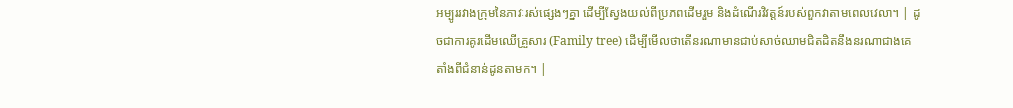អម្បូររវាងក្រុមនៃភាវៈរស់ផ្សេងៗគ្នា ដើម្បីស្វែងយល់ពីប្រភពដើមរួម និងដំណើរវិវត្តន៍របស់ពួកវាតាមពេលវេលា។ | ដូចជាការគូរដើមឈើគ្រួសារ (Family tree) ដើម្បីមើលថាតើនរណាមានជាប់សាច់ឈាមជិតដិតនឹងនរណាជាងគេតាំងពីជំនាន់ដូនតាមក។ |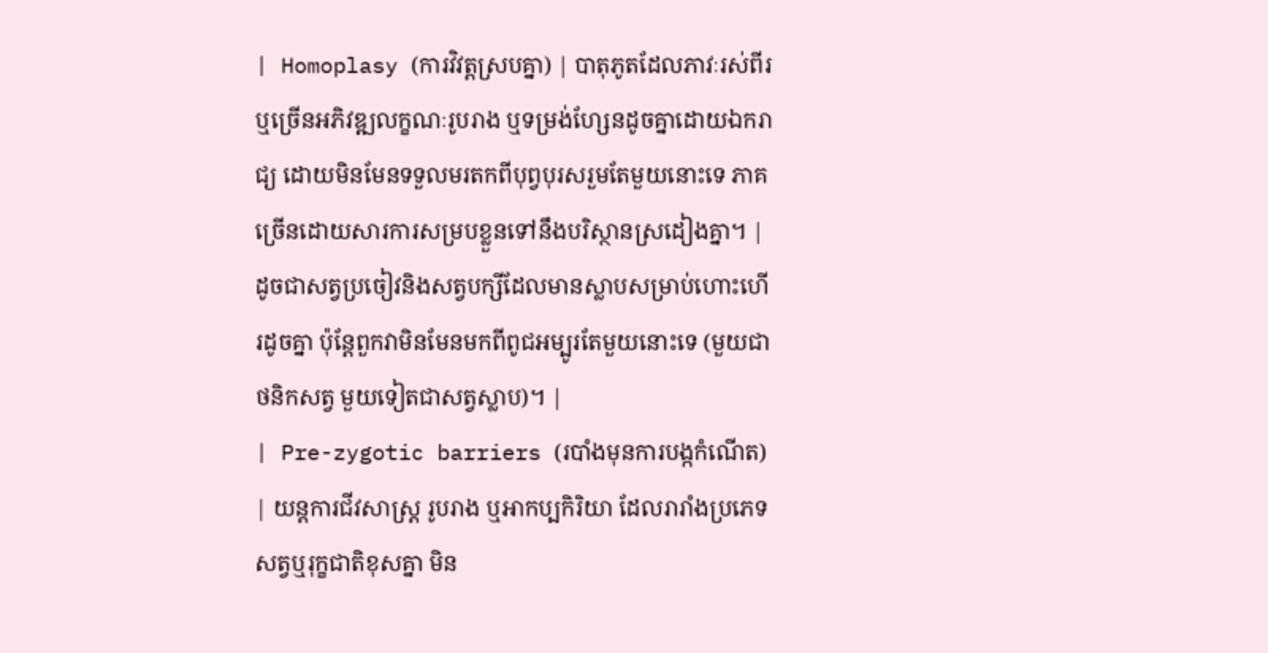| Homoplasy (ការវិវត្តស្របគ្នា) | បាតុភូតដែលភាវៈរស់ពីរឬច្រើនអភិវឌ្ឍលក្ខណៈរូបរាង ឬទម្រង់ហ្សែនដូចគ្នាដោយឯករាជ្យ ដោយមិនមែនទទួលមរតកពីបុព្វបុរសរួមតែមួយនោះទេ ភាគច្រើនដោយសារការសម្របខ្លួនទៅនឹងបរិស្ថានស្រដៀងគ្នា។ | ដូចជាសត្វប្រចៀវនិងសត្វបក្សីដែលមានស្លាបសម្រាប់ហោះហើរដូចគ្នា ប៉ុន្តែពួកវាមិនមែនមកពីពូជអម្បូរតែមួយនោះទេ (មួយជាថនិកសត្វ មួយទៀតជាសត្វស្លាប)។ |
| Pre-zygotic barriers (របាំងមុនការបង្កកំណើត) | យន្តការជីវសាស្ត្រ រូបរាង ឬអាកប្បកិរិយា ដែលរារាំងប្រភេទសត្វឬរុក្ខជាតិខុសគ្នា មិន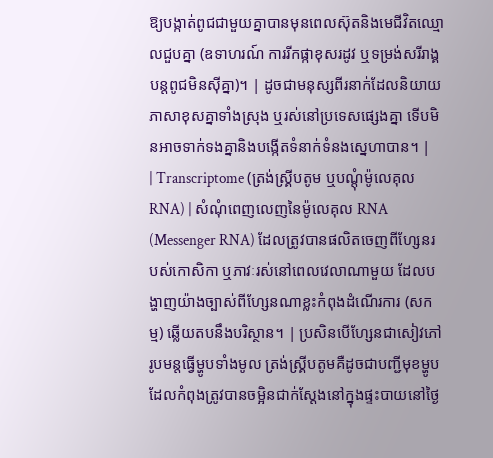ឱ្យបង្កាត់ពូជជាមួយគ្នាបានមុនពេលស៊ុតនិងមេជីវិតឈ្មោលជួបគ្នា (ឧទាហរណ៍ ការរីកផ្កាខុសរដូវ ឬទម្រង់សរីរាង្គបន្តពូជមិនស៊ីគ្នា)។ | ដូចជាមនុស្សពីរនាក់ដែលនិយាយភាសាខុសគ្នាទាំងស្រុង ឬរស់នៅប្រទេសផ្សេងគ្នា ទើបមិនអាចទាក់ទងគ្នានិងបង្កើតទំនាក់ទំនងស្នេហាបាន។ |
| Transcriptome (ត្រង់ស្គ្រីបតូម ឬបណ្ដុំម៉ូលេគុល RNA) | សំណុំពេញលេញនៃម៉ូលេគុល RNA (Messenger RNA) ដែលត្រូវបានផលិតចេញពីហ្សែនរបស់កោសិកា ឬភាវៈរស់នៅពេលវេលាណាមួយ ដែលបង្ហាញយ៉ាងច្បាស់ពីហ្សែនណាខ្លះកំពុងដំណើរការ (សកម្ម) ឆ្លើយតបនឹងបរិស្ថាន។ | ប្រសិនបើហ្សែនជាសៀវភៅរូបមន្តធ្វើម្ហូបទាំងមូល ត្រង់ស្គ្រីបតូមគឺដូចជាបញ្ជីមុខម្ហូបដែលកំពុងត្រូវបានចម្អិនជាក់ស្តែងនៅក្នុងផ្ទះបាយនៅថ្ងៃ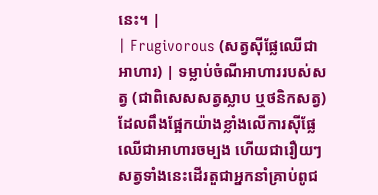នេះ។ |
| Frugivorous (សត្វស៊ីផ្លែឈើជាអាហារ) | ទម្លាប់ចំណីអាហាររបស់សត្វ (ជាពិសេសសត្វស្លាប ឬថនិកសត្វ) ដែលពឹងផ្អែកយ៉ាងខ្លាំងលើការស៊ីផ្លែឈើជាអាហារចម្បង ហើយជារឿយៗសត្វទាំងនេះដើរតួជាអ្នកនាំគ្រាប់ពូជ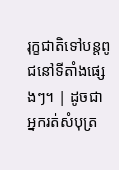រុក្ខជាតិទៅបន្តពូជនៅទីតាំងផ្សេងៗ។ | ដូចជាអ្នករត់សំបុត្រ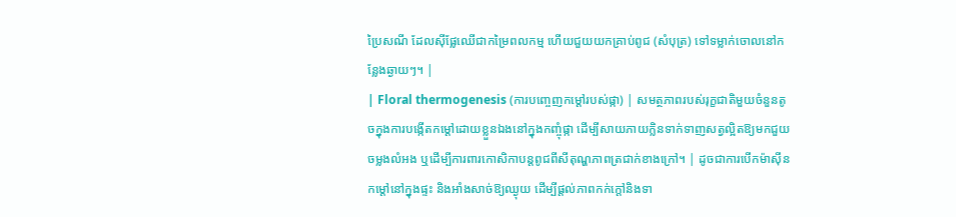ប្រៃសណី ដែលស៊ីផ្លែឈើជាកម្រៃពលកម្ម ហើយជួយយកគ្រាប់ពូជ (សំបុត្រ) ទៅទម្លាក់ចោលនៅកន្លែងឆ្ងាយៗ។ |
| Floral thermogenesis (ការបញ្ចេញកម្ដៅរបស់ផ្កា) | សមត្ថភាពរបស់រុក្ខជាតិមួយចំនួនតូចក្នុងការបង្កើតកម្ដៅដោយខ្លួនឯងនៅក្នុងកញ្ចុំផ្កា ដើម្បីសាយភាយក្លិនទាក់ទាញសត្វល្អិតឱ្យមកជួយចម្លងលំអង ឬដើម្បីការពារកោសិកាបន្តពូជពីសីតុណ្ហភាពត្រជាក់ខាងក្រៅ។ | ដូចជាការបើកម៉ាស៊ីនកម្តៅនៅក្នុងផ្ទះ និងអាំងសាច់ឱ្យឈ្ងុយ ដើម្បីផ្តល់ភាពកក់ក្តៅនិងទា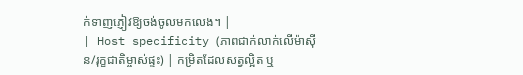ក់ទាញភ្ញៀវឱ្យចង់ចូលមកលេង។ |
| Host specificity (ភាពជាក់លាក់លើម៉ាស៊ីន/រុក្ខជាតិម្ចាស់ផ្ទះ) | កម្រិតដែលសត្វល្អិត ឬ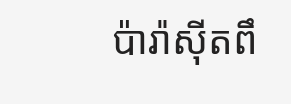ប៉ារ៉ាស៊ីតពឹ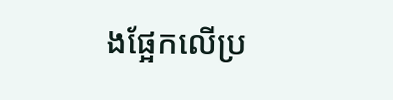ងផ្អែកលើប្រ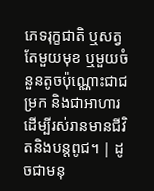ភេទរុក្ខជាតិ ឬសត្វតែមួយមុខ ឬមួយចំនួនតូចប៉ុណ្ណោះជាជម្រក និងជាអាហារ ដើម្បីរស់រានមានជីវិតនិងបន្តពូជ។ | ដូចជាមនុ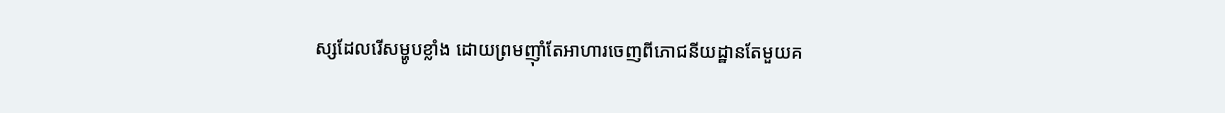ស្សដែលរើសម្ហូបខ្លាំង ដោយព្រមញ៉ាំតែអាហារចេញពីភោជនីយដ្ឋានតែមួយគ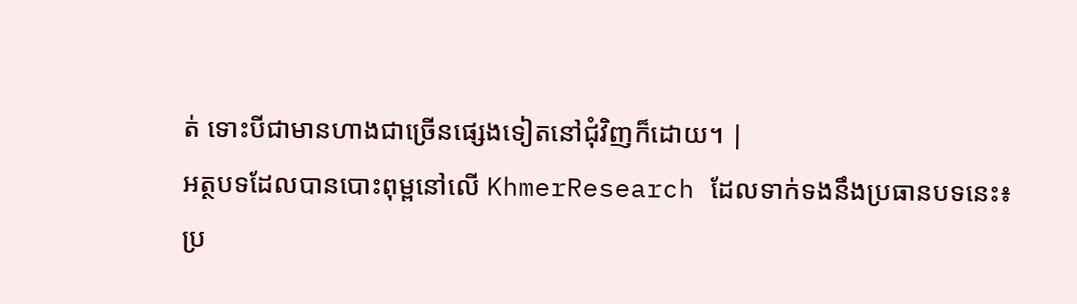ត់ ទោះបីជាមានហាងជាច្រើនផ្សេងទៀតនៅជុំវិញក៏ដោយ។ |
អត្ថបទដែលបានបោះពុម្ពនៅលើ KhmerResearch ដែលទាក់ទងនឹងប្រធានបទនេះ៖
ប្រ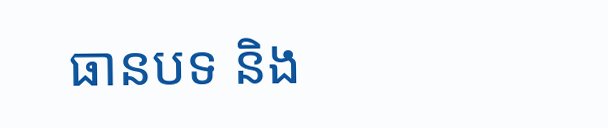ធានបទ និង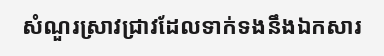សំណួរស្រាវជ្រាវដែលទាក់ទងនឹងឯកសារ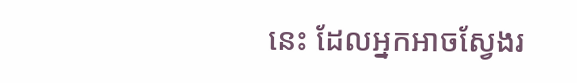នេះ ដែលអ្នកអាចស្វែងរ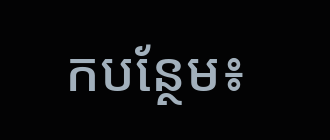កបន្ថែម៖